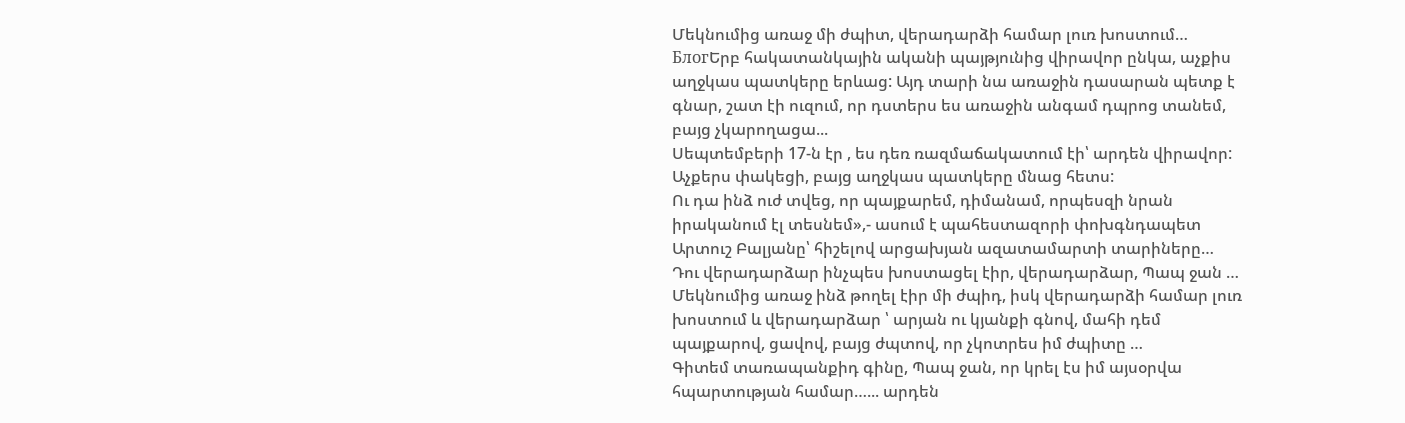Մեկնումից առաջ մի ժպիտ, վերադարձի համար լուռ խոստում…
БлогԵրբ հակատանկային ականի պայթյունից վիրավոր ընկա, աչքիս աղջկաս պատկերը երևաց: Այդ տարի նա առաջին դասարան պետք է գնար, շատ էի ուզում, որ դստերս ես առաջին անգամ դպրոց տանեմ, բայց չկարողացա...
Սեպտեմբերի 17-ն էր , ես դեռ ռազմաճակատում էի՝ արդեն վիրավոր: Աչքերս փակեցի, բայց աղջկաս պատկերը մնաց հետս:
Ու դա ինձ ուժ տվեց, որ պայքարեմ, դիմանամ, որպեսզի նրան իրականում էլ տեսնեմ»,- ասում է պահեստազորի փոխգնդապետ Արտուշ Բալյանը՝ հիշելով արցախյան ազատամարտի տարիները…
Դու վերադարձար ինչպես խոստացել էիր, վերադարձար, Պապ ջան …
Մեկնումից առաջ ինձ թողել էիր մի ժպիդ, իսկ վերադարձի համար լուռ խոստում և վերադարձար ՝ արյան ու կյանքի գնով, մահի դեմ պայքարով, ցավով, բայց ժպտով, որ չկոտրես իմ ժպիտը …
Գիտեմ տառապանքիդ գինը, Պապ ջան, որ կրել էս իմ այսօրվա հպարտության համար…... արդեն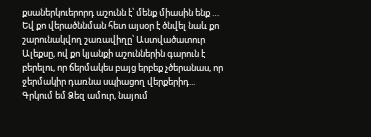քսաներկուերորդ աշունն է՝ մենք միասին ենք …
Եվ քո վերածննման հետ այսօր է ծնվել նաև քո շարունակվող շառավիղը՝ Աստվածատուր Ալեքսը, ով քո կյանքի աշուններին գարուն է բերելու, որ ճերմակես բայց երբեք չծերանաս, որ ջերմակիր դառնա սպիացող վերքերիդ...
Գրկում եմ Ձեզ ամուր, նայում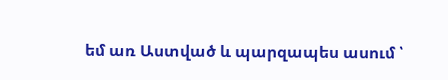եմ առ Աստված և պարզապես ասում ՝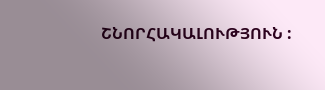ՇՆՈՐՀԱԿԱԼՈՒԹՅՈՒՆ :